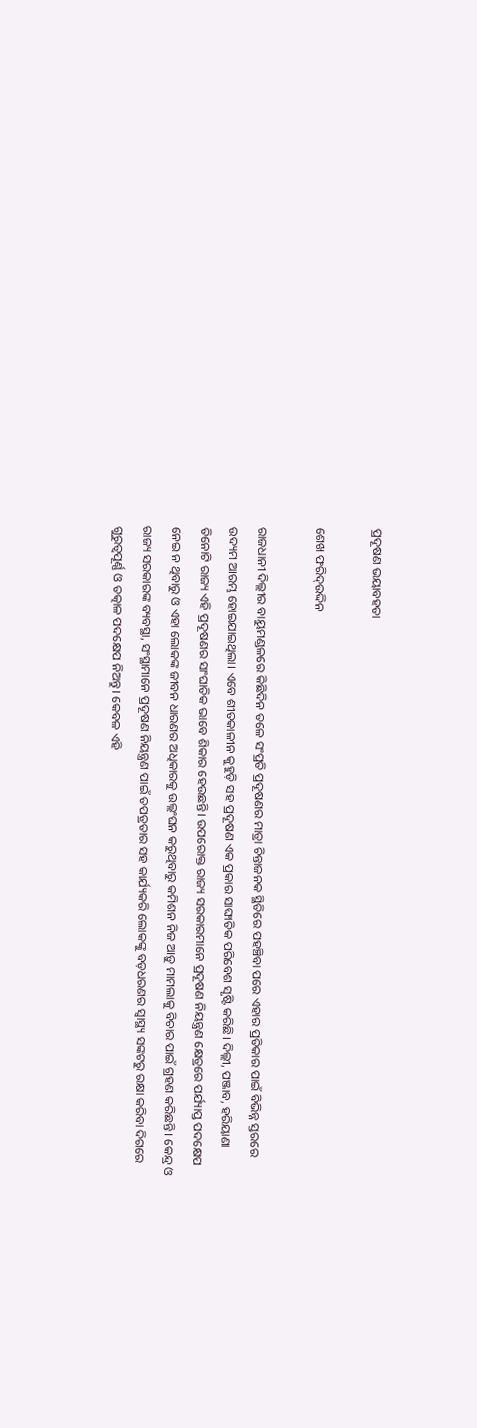ପ୍ରଦୂଷଣ ଭୟାବହତା

ଶେଖ ଫରିଦ୍‌ଉଦ୍ଦିନ

ରାଜଧାନୀ ଦିଲ୍ଲୀର ବାୟୁମଣ୍ଡଳରେ କିଛିଦିନ ତଳେ ସଂପ୍ରତି ପ୍ରଦୂଷଣର ମାତ୍ରା ଚିନ୍ତାଜନକ ସ୍ଥିତିରେ ପହଞ୍ଚିବା ପରେ ଏହାର ପ୍ରତିକାର ପାଇଁ ବିଭିନ୍ନ ସ୍ତରରେ ଉଦ୍ୟମ ଆରମ୍ଭ ହୋଇଯାଇଥିଲା। ଏବେ ଶୀତକାଳୀନ କୁହୁଡ଼ି ସହ ପ୍ରଦୂଷଣ ଏକ ପ୍ରକାର ସାଙ୍ଘାତିକ ପରିବେଶ ସୃଷ୍ଟି କରିଛି। ଦିଲ୍ଲୀ, ପଞ୍ଜାବ, ହରିୟାଣା ତିନୋଟି ରାଜ୍ୟ ଏହି ପ୍ରଦୂଷଣର ସାଂଘାତିକ ଭାବେ ଶିକାର ହେଉଛନ୍ତି। ଉପରୋକ୍ତ ରାଜ୍ୟ ସରକାରମାନେ ପ୍ରଦୂଷଣ ନିୟନ୍ତ୍ରଣ କ୍ଷେତ୍ରରେ ପର୍ଯ୍ୟାପ୍ତ ପଦକ୍ଷେପ ନେଇ ନ ଥିବାରୁ ଓ ଏହା ଲୋକଙ୍କ ଜୀବନ ଧାରଣର ଅଧିକାରକୁ ଉଲ୍ଲଂଘନ କରୁଥିବାରୁ କମିଶନ ନିଜ ଆଡ଼ୁ ମାମଲାକୁ ବିଚାର ପାଇଁ ଗ୍ରହଣ କରିଛନ୍ତି। କେନ୍ଦ୍ର ଓ ରାଜ୍ୟ ସରକାରଙ୍କ ବ୍ୟବସ୍ଥା, ସଂସ୍ଥାମାନେ ପ୍ରଦୂଷଣ ନିୟନ୍ତ୍ରଣ ପାଇଁ ତପତ୍ରତାର ସହ କାର୍ଯ୍ୟକରି ଲୋକଙ୍କୁ ବଡ଼ଧରଣର ସ୍ବାସ୍ଥ୍ୟ ସଙ୍କଟରୁ ରକ୍ଷା କରିବା ଦିଗରେ ଗୁରୁତ୍ୱପୂର୍ଣ୍ଣ ଓ ତତ୍କାଳ ପଦକ୍ଷେପ ନିଅନ୍ତୁ। କେବଳ ଏହି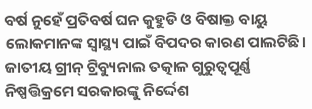ବର୍ଷ ନୁହେଁ ପ୍ରତିବର୍ଷ ଘନ କୁହୁଡି ଓ ବିଷାକ୍ତ ବାୟୁ ଲୋକମାନଙ୍କ ସ୍ବାସ୍ଥ୍ୟ ପାଇଁ ବିପଦର କାରଣ ପାଲଟିଛି। ଜାତୀୟ ଗ୍ରୀନ୍‌ ଟ୍ରିବ୍ୟୁନାଲ ତତ୍କାଳ ଗୁରୁତ୍ୱପୂର୍ଣ୍ଣ ନିଷ୍ପତ୍ତିକ୍ରମେ ସରକାରଙ୍କୁ ନିର୍ଦ୍ଦେଶ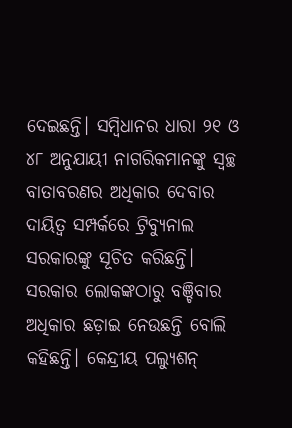ଦେଇଛନ୍ତି। ସମ୍ବିଧାନର ଧାରା ୨୧ ଓ ୪୮ ଅନୁଯାୟୀ ନାଗରିକମାନଙ୍କୁ ସ୍ବଚ୍ଛ ବାତାବରଣର ଅଧିକାର ଦେବାର ଦାୟିତ୍ୱ ସମ୍ପର୍କରେ ଟ୍ରିବ୍ୟୁନାଲ ସରକାରଙ୍କୁ ସୂଚିତ କରିଛନ୍ତି। ସରକାର ଲୋକଙ୍କଠାରୁ ବଞ୍ଚିବାର ଅଧିକାର ଛଡ଼ାଇ ନେଉଛନ୍ତି ବୋଲି କହିଛନ୍ତି। କେନ୍ଦ୍ରୀୟ ପଲ୍ୟୁଶନ୍‌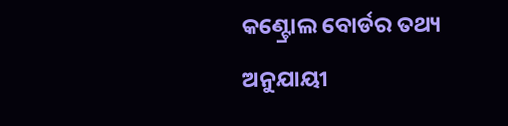କଣ୍ଟ୍ରୋଲ ବୋର୍ଡର ତଥ୍ୟ ଅନୁଯାୟୀ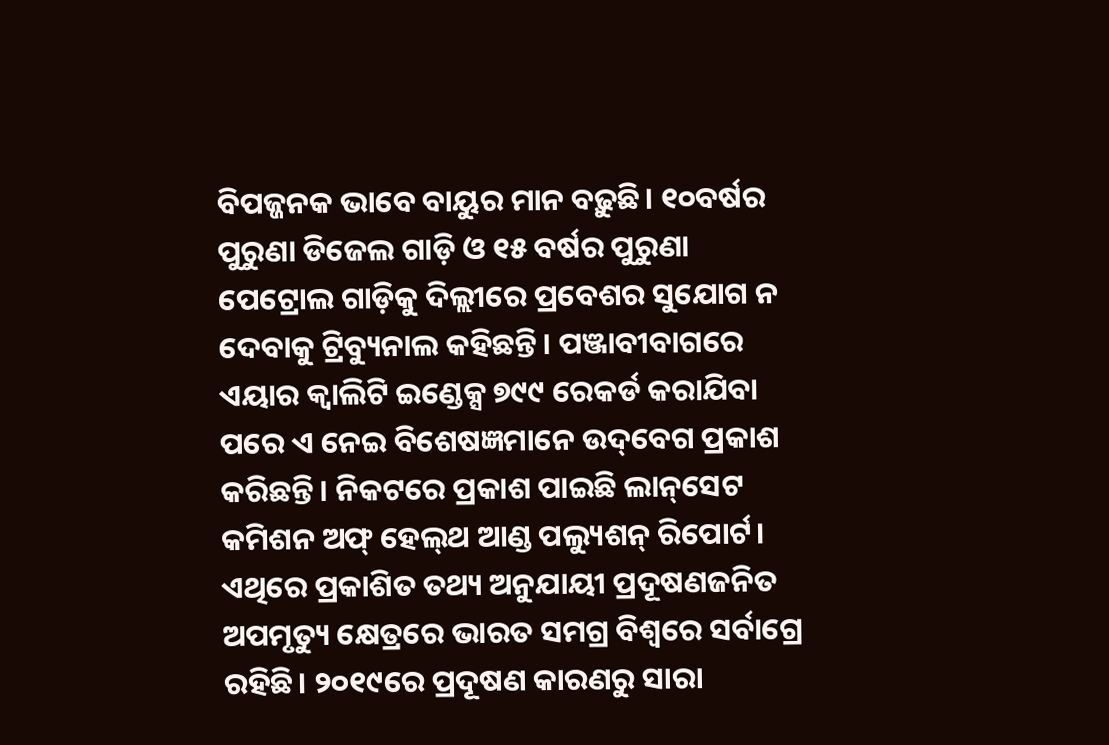ବିପଜ୍ଜନକ ଭାବେ ବାୟୁର ମାନ ବଢ଼ୁଛି। ୧୦ବର୍ଷର ପୁରୁଣା ଡିଜେଲ ଗାଡ଼ି ଓ ୧୫ ବର୍ଷର ପୁରୁଣା ପେଟ୍ରୋଲ ଗାଡ଼ିକୁ ଦିଲ୍ଲୀରେ ପ୍ରବେଶର ସୁଯୋଗ ନ ଦେବାକୁ ଟ୍ରିବ୍ୟୁନାଲ କହିଛନ୍ତି। ପଞ୍ଜାବୀବାଗରେ ଏୟାର କ୍ୱାଲିଟି ଇଣ୍ଡେକ୍ସ ୭୯୯ ରେକର୍ଡ କରାଯିବା ପରେ ଏ ନେଇ ବିଶେଷଜ୍ଞମାନେ ଉଦ୍‌ବେଗ ପ୍ରକାଶ କରିଛନ୍ତି। ନିକଟରେ ପ୍ରକାଶ ପାଇଛି ଲାନ୍‌ସେଟ କମିଶନ ଅଫ୍‌ ହେଲ୍‌ଥ ଆଣ୍ଡ ପଲ୍ୟୁଶନ୍‌ ରିପୋର୍ଟ। ଏଥିରେ ପ୍ରକାଶିତ ତଥ୍ୟ ଅନୁଯାୟୀ ପ୍ରଦୂଷଣଜନିତ ଅପମୃତ୍ୟୁ କ୍ଷେତ୍ରରେ ଭାରତ ସମଗ୍ର ବିଶ୍ୱରେ ସର୍ବାଗ୍ରେ ରହିଛି। ୨୦୧୯ରେ ପ୍ରଦୂଷଣ କାରଣରୁ ସାରା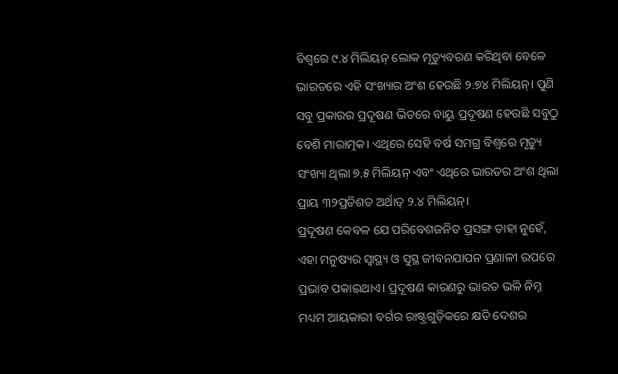ବିଶ୍ୱରେ ୯.୪ ମିଲିୟନ୍‌ ଲୋକ ମୃତ୍ୟୁବରଣ କରିଥିବା ବେଳେ ଭାରତରେ ଏହି ସଂଖ୍ୟାର ଅଂଶ ହେଉଛି ୨.୭୪ ମିଲିୟନ୍‌। ପୁଣି ସବୁ ପ୍ରକାରର ପ୍ରଦୂଷଣ ଭିତରେ ବାୟୁ ପ୍ରଦୂଷଣ ହେଉଛି ସବୁଠୁ ବେଶି ମାରାତ୍ମକ। ଏଥିରେ ସେହି ବର୍ଷ ସମଗ୍ର ବିଶ୍ୱରେ ମୃତ୍ୟୁ ସଂଖ୍ୟା ଥିଲା ୭.୫ ମିଲିୟନ୍‌ ଏବଂ ଏଥିରେ ଭାରତର ଅଂଶ ଥିଲା ପ୍ରାୟ ୩୨ପ୍ରତିଶତ ଅର୍ଥାତ୍‌ ୨.୪ ମିଲିୟନ୍‌।
ପ୍ରଦୂଷଣ କେବଳ ଯେ ପରିବେଶଜନିତ ପ୍ରସଙ୍ଗ ତାହା ନୁହେଁ, ଏହା ମନୁଷ୍ୟର ସ୍ବାସ୍ଥ୍ୟ ଓ ସୁସ୍ଥ ଜୀବନଯାପନ ପ୍ରଣାଳୀ ଉପରେ ପ୍ରଭାବ ପକାଇଥାଏ। ପ୍ରଦୂଷଣ କାରଣରୁ ଭାରତ ଭଳି ନିମ୍ନ ମଧ୍ୟମ ଆୟକାରୀ ବର୍ଗର ରାଷ୍ଟ୍ରଗୁଡ଼ିକରେ କ୍ଷତି ଦେଶର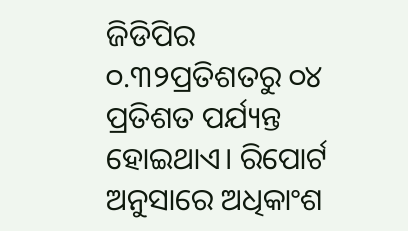ଜିଡିପିର ୦.୩୨ପ୍ରତିଶତରୁ ୦୪ ପ୍ରତିଶତ ପର୍ଯ୍ୟନ୍ତ ହୋଇଥାଏ। ରିପୋର୍ଟ ଅନୁସାରେ ଅଧିକାଂଶ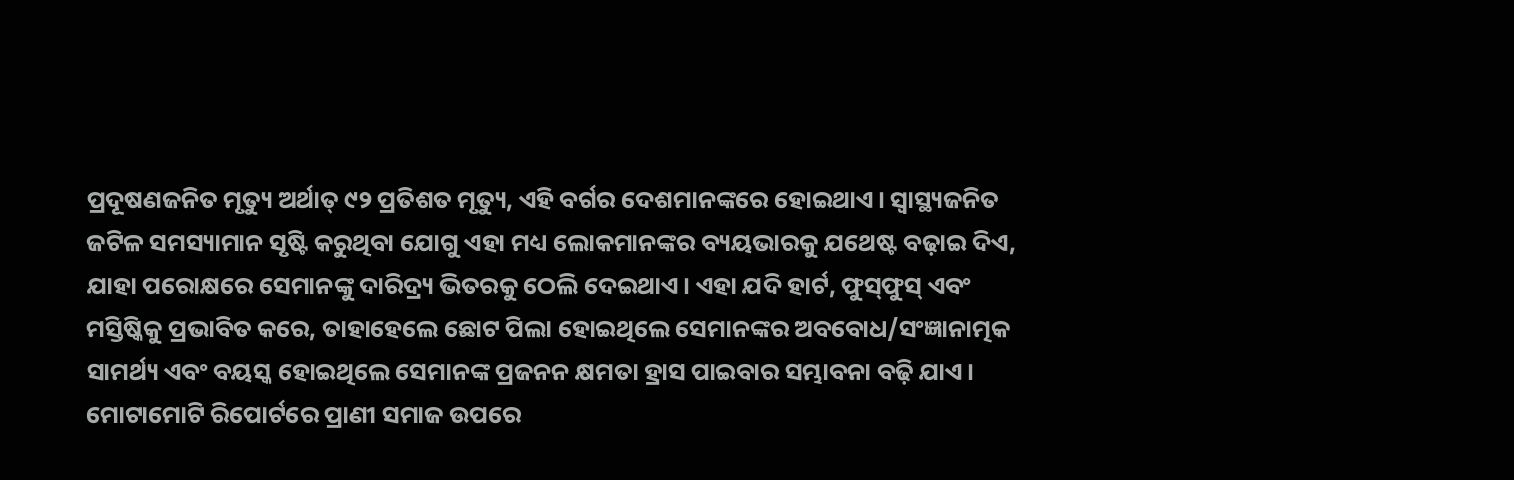ପ୍ରଦୂଷଣଜନିତ ମୃତ୍ୟୁ ଅର୍ଥାତ୍‌ ୯୨ ପ୍ରତିଶତ ମୃତ୍ୟୁ, ଏହି ବର୍ଗର ଦେଶମାନଙ୍କରେ ହୋଇଥାଏ। ସ୍ବାସ୍ଥ୍ୟଜନିତ ଜଟିଳ ସମସ୍ୟାମାନ ସୃଷ୍ଟି କରୁଥିବା ଯୋଗୁ ଏହା ମଧ୍ୟ ଲୋକମାନଙ୍କର ବ୍ୟୟଭାରକୁ ଯଥେଷ୍ଟ ବଢ଼ାଇ ଦିଏ, ଯାହା ପରୋକ୍ଷରେ ସେମାନଙ୍କୁ ଦାରିଦ୍ର୍ୟ ଭିତରକୁ ଠେଲି ଦେଇଥାଏ। ଏହା ଯଦି ହାର୍ଟ, ଫୁସ୍‌ଫୁସ୍‌ ଏବଂ ମସ୍ତିଷ୍କିକୁ ପ୍ରଭାବିତ କରେ, ତାହାହେଲେ ଛୋଟ ପିଲା ହୋଇଥିଲେ ସେମାନଙ୍କର ଅବବୋଧ/ସଂଜ୍ଞାନାତ୍ମକ ସାମର୍ଥ୍ୟ ଏବଂ ବୟସ୍କ ହୋଇଥିଲେ ସେମାନଙ୍କ ପ୍ରଜନନ କ୍ଷମତା ହ୍ରାସ ପାଇବାର ସମ୍ଭାବନା ବଢ଼ି ଯାଏ। ମୋଟାମୋଟି ରିପୋର୍ଟରେ ପ୍ରାଣୀ ସମାଜ ଉପରେ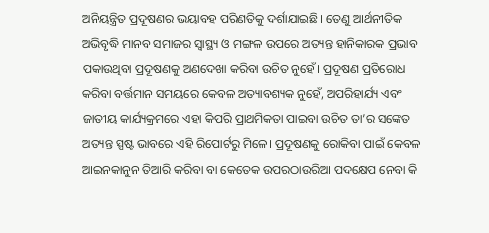ଅନିୟନ୍ତ୍ରିତ ପ୍ରଦୂଷଣର ଭୟାବହ ପରିଣତିକୁ ଦର୍ଶାଯାଇଛି। ତେଣୁ ଆର୍ଥନୀତିକ ଅଭିବୃଦ୍ଧି ମାନବ ସମାଜର ସ୍ବାସ୍ଥ୍ୟ ଓ ମଙ୍ଗଳ ଉପରେ ଅତ୍ୟନ୍ତ ହାନିକାରକ ପ୍ରଭାବ ପକାଉଥିବା ପ୍ରଦୂଷଣକୁ ଅଣଦେଖା କରିବା ଉଚିତ ନୁହେଁ। ପ୍ରଦୂଷଣ ପ୍ରତିରୋଧ କରିବା ବର୍ତ୍ତମାନ ସମୟରେ କେବଳ ଅତ୍ୟାବଶ୍ୟକ ନୁହେଁ, ଅପରିହାର୍ଯ୍ୟ ଏବଂ ଜାତୀୟ କାର୍ଯ୍ୟକ୍ରମରେ ଏହା କିପରି ପ୍ରାଥମିକତା ପାଇବା ଉଚିତ ତା’ର ସଙ୍କେତ ଅତ୍ୟନ୍ତ ସ୍ପଷ୍ଟ ଭାବରେ ଏହି ରିପୋର୍ଟରୁ ମିଳେ। ପ୍ରଦୂଷଣକୁ ରୋକିବା ପାଇଁ କେବଳ ଆଇନକାନୁନ ତିଆରି କରିବା ବା କେତେକ ଉପରଠାଉରିଆ ପଦକ୍ଷେପ ନେବା କି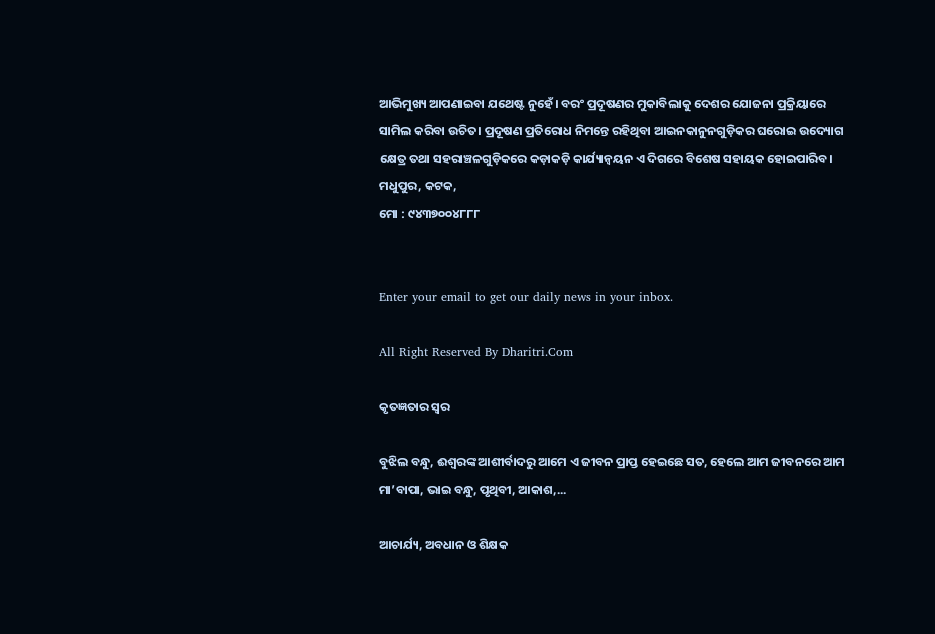ଆଭିମୁଖ୍ୟ ଆପଣାଇବା ଯଥେଷ୍ଟ ନୁହେଁ। ବରଂ ପ୍ରଦୂଷଣର ମୁକାବିଲାକୁ ଦେଶର ଯୋଜନା ପ୍ରକ୍ରିୟାରେ ସାମିଲ କରିବା ଉଚିତ। ପ୍ରଦୂଷଣ ପ୍ରତିରୋଧ ନିମନ୍ତେ ରହିଥିବା ଆଇନକାନୁନଗୁଡ଼ିକର ଘରୋଇ ଉଦ୍ୟୋଗ କ୍ଷେତ୍ର ତଥା ସହରାଞ୍ଚଳଗୁଡ଼ିକରେ କଡ଼ାକଡ଼ି କାର୍ଯ୍ୟାନ୍ବୟନ ଏ ଦିଗରେ ବିଶେଷ ସହାୟକ ହୋଇପାରିବ।
ମଧୁପୁର, କଟକ,
ମୋ : ୯୪୩୭୦୦୪୮୮୮


Enter your email to get our daily news in your inbox.

All Right Reserved By Dharitri.Com

କୃତଜ୍ଞତାର ସ୍ବର

ବୁଝିଲ ବନ୍ଧୁ, ଈଶ୍ବରଙ୍କ ଆଶୀର୍ବାଦରୁ ଆମେ ଏ ଜୀବନ ପ୍ରାପ୍ତ ହେଇଛେ ସତ, ହେଲେ ଆମ ଜୀବନରେ ଆମ ମା’ବାପା, ଭାଇ ବନ୍ଧୁ, ପୃଥିବୀ, ଆକାଶ,...

ଆଚାର୍ଯ୍ୟ, ଅବଧାନ ଓ ଶିକ୍ଷକ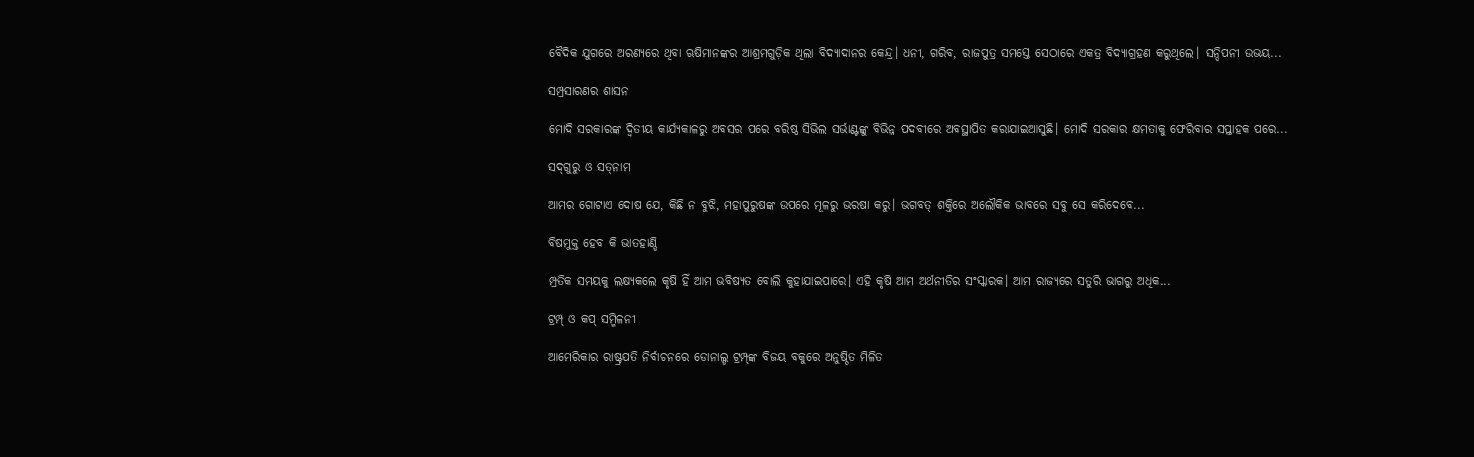ବୈଦିକ ଯୁଗରେ ଅରଣ୍ୟରେ ଥିବା ଋଷିମାନଙ୍କର ଆଶ୍ରମଗୁଡ଼ିକ ଥିଲା ବିଦ୍ୟାଦାନର କେନ୍ଦ୍ର। ଧନୀ, ଗରିବ, ରାଜପୁତ୍ର ସମସ୍ତେ ସେଠାରେ ଏକତ୍ର ବିଦ୍ୟାଗ୍ରହଣ କରୁଥିଲେ। ସନ୍ଦିପନୀ ଉଭୟ...

ସମ୍ପ୍ରସାରଣର ଶାସନ

ମୋଦି ସରକାରଙ୍କ ଦ୍ୱିତୀୟ କାର୍ଯ୍ୟକାଳରୁ ଅବସର ପରେ ବରିଷ୍ଠ ସିଭିଲ ସର୍ଭାଣ୍ଟଙ୍କୁ ବିଭିନ୍ନ ପଦବୀରେ ଅବସ୍ଥାପିତ କରାଯାଇଆସୁଛି। ମୋଦି ସରକାର କ୍ଷମତାକୁ ଫେରିବାର ସପ୍ତାହକ ପରେ...

ସଦ୍‌ଗୁରୁ ଓ ସତ୍‌ନାମ

ଆମର ଗୋଟାଏ ଦୋଷ ଯେ, କିଛି ନ ବୁଝି, ମହାପୁରୁଷଙ୍କ ଉପରେ ମୂଳରୁ ଭରଷା କରୁ। ଭଗବତ୍‌ ଶକ୍ତିରେ ଅଲୌକିକ ଭାବରେ ସବୁ ସେ କରିଦେବେ...

ବିଷମୁକ୍ତ ହେବ କି ଭାତହାଣ୍ଡି

ମ୍ପ୍ରତିକ ସମୟକୁ ଲକ୍ଷ୍ୟକଲେ କୃଷି ହିଁ ଆମ ଭବିଷ୍ୟତ ବୋଲି କୁହାଯାଇପାରେ। ଏହି କୃଷି ଆମ ଅର୍ଥନୀତିର ସଂସ୍କାରକ। ଆମ ରାଜ୍ୟରେ ସତୁରି ଭାଗରୁ ଅଧିକ...

ଟ୍ରମ୍ପ୍‌ ଓ କପ୍‌ ସମ୍ମିଳନୀ

ଆମେରିକାର ରାଷ୍ଟ୍ରପତି ନିର୍ବାଚନରେ ଡୋନାଲ୍ଡ ଟ୍ରମ୍ପ୍‌ଙ୍କ ବିଜୟ ବକୁରେ ଅନୁଷ୍ଠିତ ମିଳିତ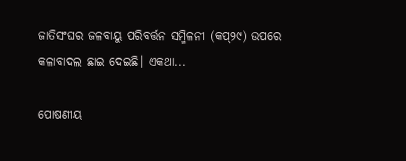ଜାତିସଂଘର ଜଳବାୟୁ ପରିବର୍ତ୍ତନ ସମ୍ମିଳନୀ (କପ୍‌୨୯) ଉପରେ କଳାବାଦଲ ଛାଇ ଦେଇଛି। ଏକଥା...

ପୋଷଣୀୟ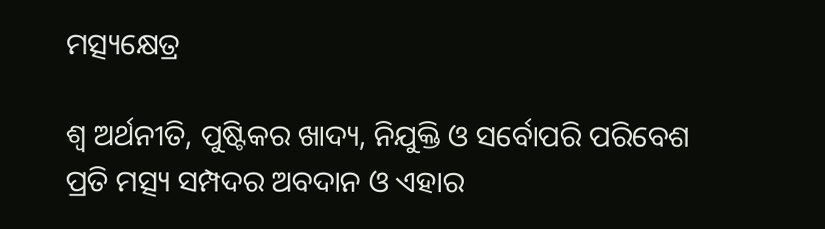ମତ୍ସ୍ୟକ୍ଷେତ୍ର

ଶ୍ୱ ଅର୍ଥନୀତି, ପୁଷ୍ଟିକର ଖାଦ୍ୟ, ନିଯୁକ୍ତି ଓ ସର୍ବୋପରି ପରିବେଶ ପ୍ରତି ମତ୍ସ୍ୟ ସମ୍ପଦର ଅବଦାନ ଓ ଏହାର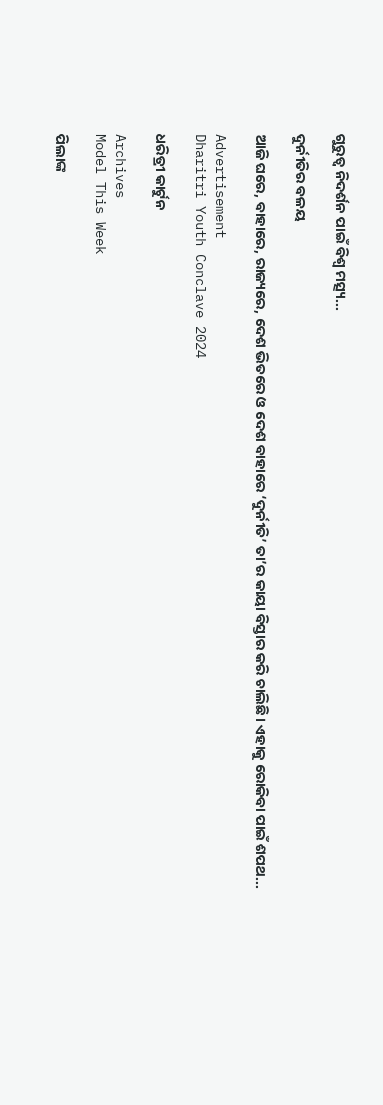ଗୁରୁତ୍ୱ ନିଦର୍ଶନ ପାଇଁ ବିଶ୍ୱ ମତ୍ସ୍ୟ...

ଦୁର୍ନୀତିର ବଳୟ

ଆଜି ଘରେ, ବାହାରେ, ରାଜ୍ୟରେ, ଦେଶ ଭିତରେ ଓ ଦେଶ ବାହାରେ ‘ଦୁର୍ନୀତି’ ତା’ର କାୟା ବିସ୍ତାର କରି ଚାଲିଛି। ଏହାକୁ ରୋକିବା ପାଇଁ ଶପଥ...

Advertisement
Dharitri Youth Conclave 2024

ଧରିତ୍ରୀ କାର୍ଟୁନ

Archives
Model This Week

ପିଲାଙ୍କ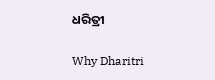ଧରିତ୍ରୀ

Why Dharitri